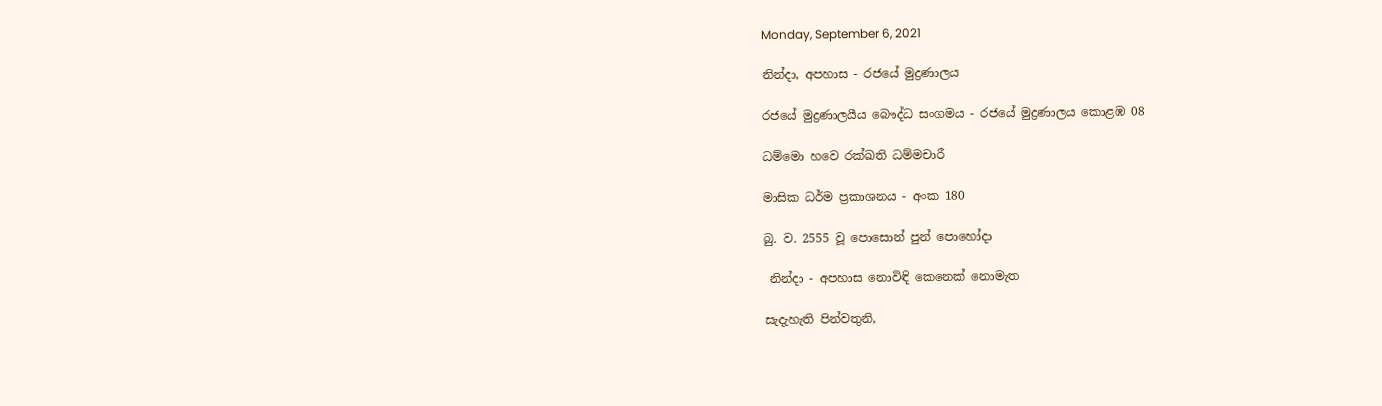Monday, September 6, 2021

නින්දා, අපහාස - රජයේ මුද්‍රණාලය

රජයේ මුද්‍රණාලයීය බෞද්ධ සංගමය - රජයේ මුද්‍රණාලය කොළඹ 08

ධම්මො හවෙ රක්ඛති ධම්මචාරී

මාසික ධර්ම ප්‍රකාශනය - අංක 180

බු. ව. 2555 වූ පොසොන් පුන් පොහෝදා

 නින්දා - අපහාස නොවිඳි කෙනෙක් නොමැත

සැදැහැති පින්වතුනි,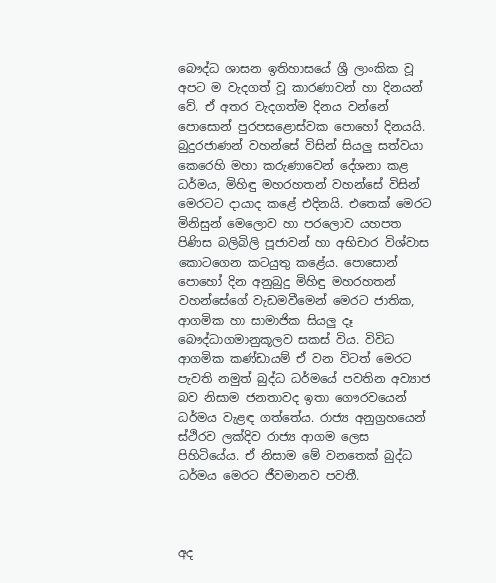බෞද්ධ ශාසන ඉතිහාසයේ ශ්‍රී ලාංකික වූ අපට ම වැදගත් වූ කාරණාවන් හා දිනයන් වේ. ඒ අතර වැදගත්ම දිනය වන්නේ පොසොන් පුරපසළොස්වක පොහෝ දිනයයි. බුදුරජාණන් වහන්සේ විසින් සියලු සත්වයා කෙරෙහි මහා කරුණාවෙන් දේශනා කළ ධර්මය, මිහිඳු මහරහතන් වහන්සේ විසින් මෙරටට දායාද කළේ එදිනයි. එතෙක් මෙරට මිනිසුන් මෙලොව හා පරලොව යහපත පිණිස බලිබිලි පූජාවන් හා අභිචාර විශ්වාස කොටගෙන කටයුතු කළේය. පොසොන් පොහෝ දින අනුබුදු මිහිඳු මහරහතන් වහන්සේගේ වැඩමවීමෙන් මෙරට ජාතික, ආගමික හා සාමාජික සියලු දෑ බෞද්ධාගමානුකූලව සකස් විය. විවිධ ආගමික කණ්ඩායම් ඒ වන විටත් මෙරට පැවති නමුත් බුද්ධ ධර්මයේ පවතින අව්‍යාජ බව නිසාම ජනතාවද ඉතා ගෞරවයෙන් ධර්මය වැළඳ ගත්තේය. රාජ්‍ය අනුග්‍රහයෙන් ස්ථිරව ලක්දිව රාජ්‍ය ආගම ලෙස පිහිටියේය. ඒ නිසාම මේ වනතෙක් බුද්ධ ධර්මය මෙරට ජීවමානව පවතී.



අද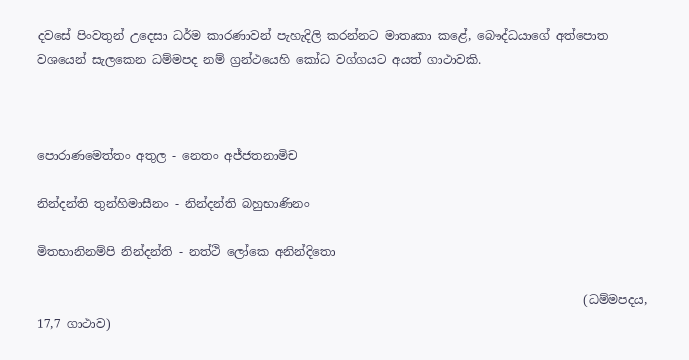දවසේ පිංවතුන් උදෙසා ධර්ම කාරණාවන් පැහැදිලි කරන්නට මාතෘකා කළේ, බෞද්ධයාගේ අත්පොත වශයෙන් සැලකෙන ධම්මපද නම් ග්‍රන්ථයෙහි කෝධ වග්ගයට අයත් ගාථාවකි.



පොරාණමෙත්තං අතුල - නෙතං අජ්ජතනාමිච

නින්දන්ති තුන්හිමාසීනං - නින්දන්ති බහුභාණිනං

මිතභානිනම්පි නින්දන්ති - නත්ථි ලෝකෙ අනින්දිතො

                                                                                           (ධම්මපදය, 17,7 ගාථාව)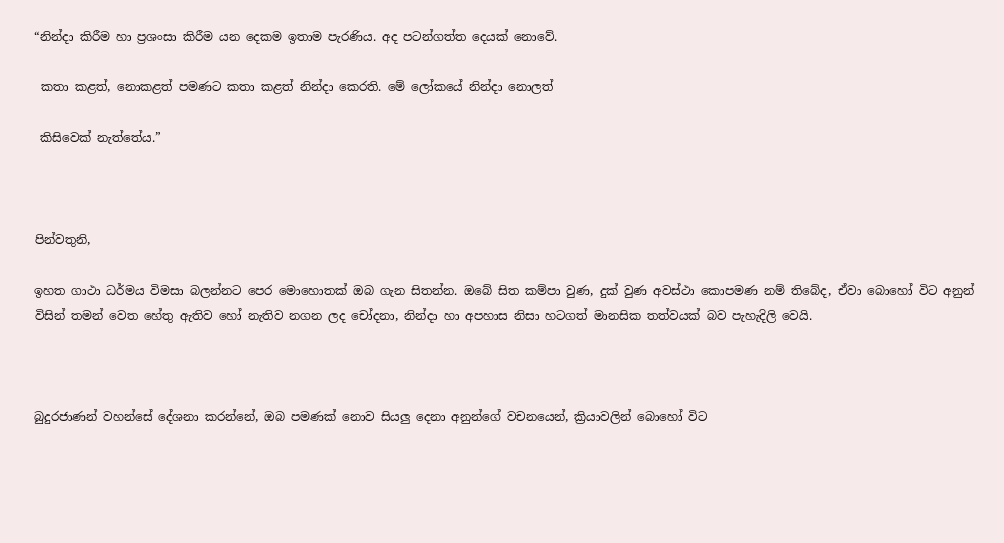“නින්දා කිරීම හා ප්‍රශංසා කිරීම යන දෙකම ඉතාම පැරණිය. අද පටන්ගත්ත දෙයක් නොවේ.

 කතා කළත්, නොකළත් පමණට කතා කළත් නින්දා කෙරති. මේ ලෝකයේ නින්දා නොලත්

 කිසිවෙක් නැත්තේය.”



පින්වතුනි,

ඉහත ගාථා ධර්මය විමසා බලන්නට පෙර මොහොතක් ඔබ ගැන සිතන්න. ඔබේ සිත කම්පා වුණ, දුක් වුණ අවස්ථා කොපමණ නම් තිබේද, ඒවා බොහෝ විට අනුන් විසින් තමන් වෙත හේතු ඇතිව හෝ නැතිව නගන ලද චෝදනා, නින්දා හා අපහාස නිසා හටගත් මානසික තත්වයක් බව පැහැදිලි වෙයි.



බුදුරජාණන් වහන්සේ දේශනා කරන්නේ, ඔබ පමණක් නොව සියලු දෙනා අනුන්ගේ වචනයෙන්, ක්‍රියාවලින් බොහෝ විට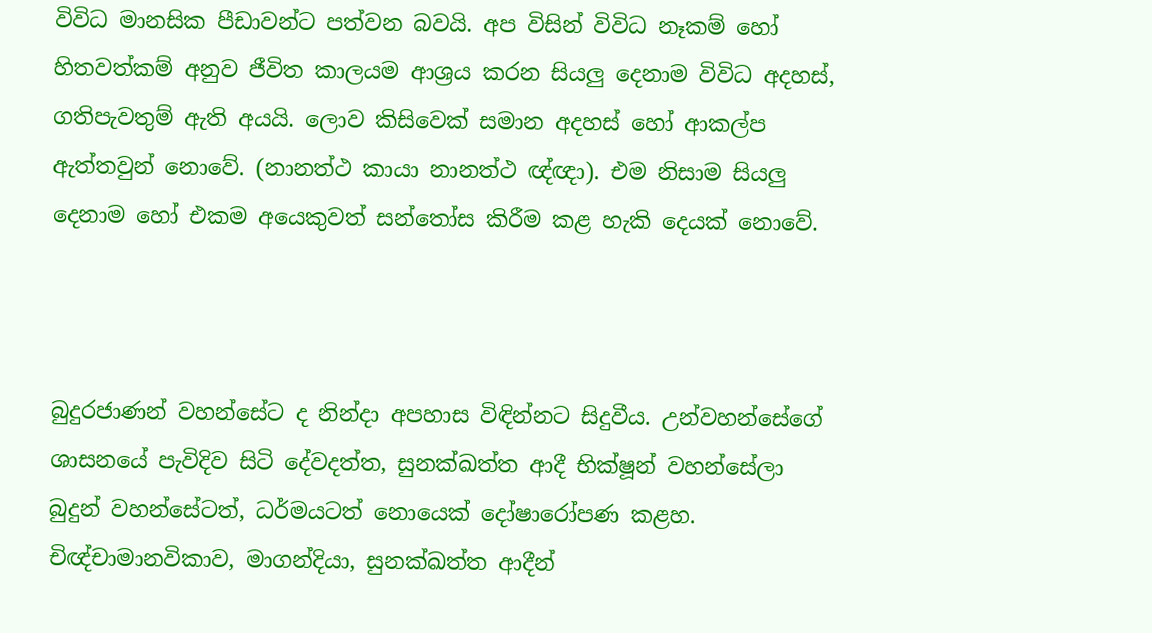විවිධ මානසික පීඩාවන්ට පත්වන බවයි. අප විසින් විවිධ නෑකම් හෝ හිතවත්කම් අනුව ජීවිත කාලයම ආශ්‍රය කරන සියලු දෙනාම විවිධ අදහස්, ගතිපැවතුම් ඇති අයයි. ලොව කිසිවෙක් සමාන අදහස් හෝ ආකල්ප ඇත්තවුන් නොවේ. (නානත්ථ කායා නානත්ථ ඥ්ඥා). එම නිසාම සියලු දෙනාම හෝ එකම අයෙකුවත් සන්තෝස කිරීම කළ හැකි දෙයක් නොවේ.



බුදුරජාණන් වහන්සේට ද නින්දා අපහාස විඳින්නට සිදුවීය. උන්වහන්සේගේ ශාසනයේ පැවිදිව සිටි දේවදත්ත, සුනක්ඛත්ත ආදී භික්ෂූන් වහන්සේලා බුදුන් වහන්සේටත්, ධර්මයටත් නොයෙක් දෝෂාරෝපණ කළහ. චිඥ්චාමානවිකාව, මාගන්දියා, සුනක්ඛත්ත ආදීන්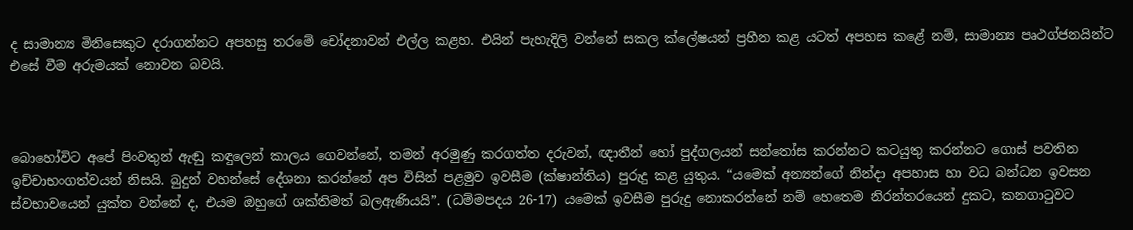ද සාමාන්‍ය මිනිසෙකුට දරාගන්නට අපහසු තරමේ චෝදනාවන් එල්ල කළහ. එයින් පැහැදිලි වන්නේ සකල ක්ලේෂයන් ප්‍රහීන කළ යටත් අපහස කළේ නම්, සාමාන්‍ය පෘථග්ජනයින්ට එසේ වීම අරුමයක් නොවන බවයි.



බොහෝවිට අපේ පිංවතුන් ඇඬු කඳුලෙන් කාලය ගෙවන්නේ, තමන් අරමුණු කරගත්ත දරුවන්, ඥාතීන් හෝ පුද්ගලයන් සන්තෝස කරන්නට කටයුතු කරන්නට ගොස් පවතින ඉච්චාභංගත්වයන් නිසයි. බුදුන් වහන්සේ දේශනා කරන්නේ අප විසින් පළමුව ඉවසීම (ක්ෂාන්තිය) පුරුදු කළ යුතුය. “යමෙක් අන්‍යන්ගේ නින්දා අපහාස හා වධ බන්ධන ඉවසන ස්වභාවයෙන් යුක්ත වන්නේ ද, එයම ඔහුගේ ශක්තිමත් බලඇණියයි”. (ධම්මපදය 26-17) යමෙක් ඉවසීම පුරුදු නොකරන්නේ නම් හෙතෙම නිරන්තරයෙන් දුකට, කනගාටුවට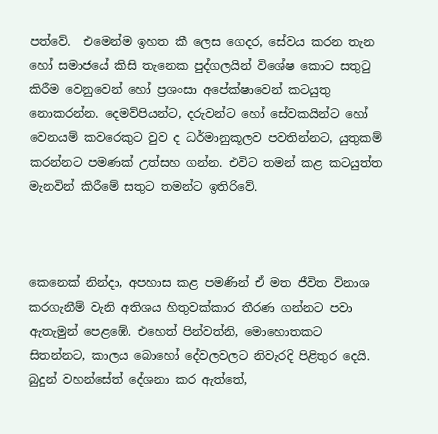පත්වේ.  එමෙන්ම ඉහත කී ලෙස ගෙදර, සේවය කරන තැන හෝ සමාජයේ කිසි තැනෙක පුද්ගලයින් විශේෂ කොට සතුටු කිරීම වෙනුවෙන් හෝ ප්‍රශංසා අපේක්ෂාවෙන් කටයුතු නොකරන්න. දෙමව්පියන්ට, දරුවන්ට හෝ සේවකයින්ට හෝ වෙනයම් කවරෙකුට වුව ද ධර්මානුකූලව පවතින්නට, යුතුකම් කරන්නට පමණක් උත්සහ ගන්න. එවිට තමන් කළ කටයුත්ත මැනවින් කිරීමේ සතුට තමන්ට ඉතිරිවේ.



කෙනෙක් නින්දා, අපහාස කළ පමණින් ඒ මත ජීවිත විනාශ කරගැනීම් වැනි අතිශය හිතුවක්කාර තීරණ ගන්නට පවා ඇතැමුන් පෙළඹේ. එහෙත් පින්වත්නි, මොහොතකට සිතන්නට, කාලය බොහෝ දේවලවලට නිවැරදි පිළිතුර දෙයි. බුදුන් වහන්සේත් දේශනා කර ඇත්තේ,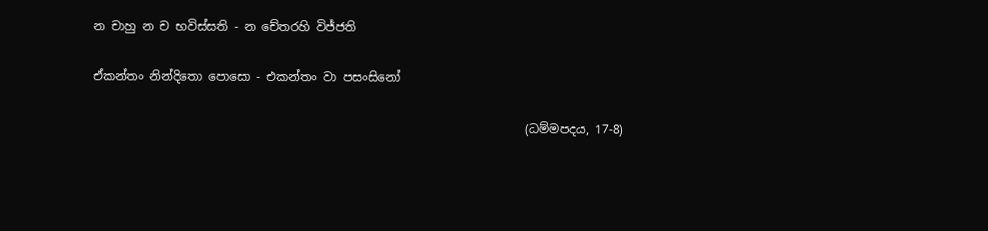න චාහු න ච භවිස්සති - න චේතරහි විජ්ජති

ඒකන්තං නින්දිතො පොසො - එකන්තං වා පසංසිනෝ

                                                                        (ධම්මපදය, 17-8)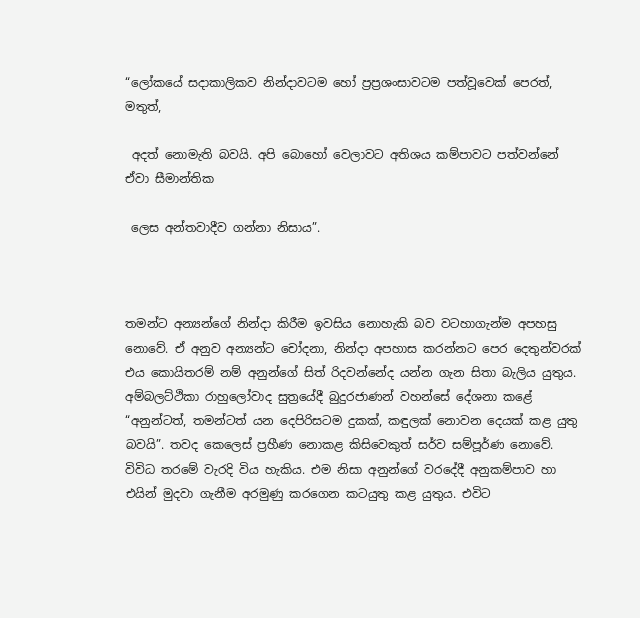“ලෝකයේ සදාකාලිකව නින්දාවටම හෝ ප්‍රප්‍රශංසාවටම පත්වූවෙක් පෙරත්, මතුත්,

 අදත් නොමැති බවයි. අපි බොහෝ වෙලාවට අතිශය කම්පාවට පත්වන්නේ ඒවා සීමාන්තික

 ලෙස අන්තවාදීව ගන්නා නිසාය”.



තමන්ට අන්‍යන්ගේ නින්දා කිරීම ඉවසිය නොහැකි බව වටහාගැන්ම අපහසු නොවේ. ඒ අනුව අන්‍යන්ට චෝදනා, නින්දා අපහාස කරන්නට පෙර දෙතුන්වරක් එය කොයිතරම් නම් අනුන්ගේ සිත් රිදවන්නේද යන්න ගැන සිතා බැලිය යුතුය. අම්බලට්ථිකා රාහුලෝවාද සුත්‍රයේදී බුදුරජාණන් වහන්සේ දේශනා කළේ “අනුන්ටත්, තමන්ටත් යන දෙපිරිසටම දුකක්, කඳුලක් නොවන දෙයක් කළ යුතු බවයි”. තවද කෙලෙස් ප්‍රහීණ නොකළ කිසිවෙකුත් සර්ව සම්පූර්ණ නොවේ. විවිධ තරමේ වැරදි විය හැකිය. එම නිසා අනුන්ගේ වරදේදී අනුකම්පාව හා එයින් මුදවා ගැනීම අරමුණු කරගෙන කටයුතු කළ යුතුය. එවිට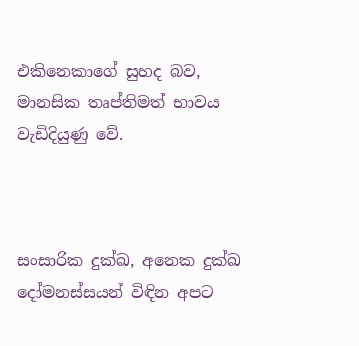එකිනෙකාගේ සුහද බව, මානසික තෘප්තිමත් භාවය වැඩිදියුණු වේ.



සංසාරික දුක්ඛ, අනෙක දුක්ඛ දෝමනස්සයන් විඳින අපට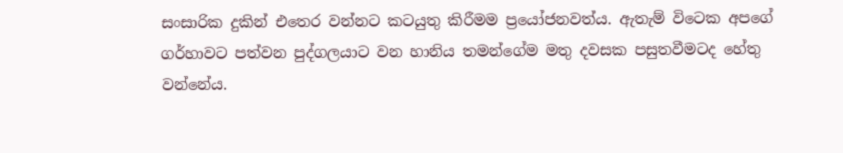සංසාරික දුකින් එතෙර වන්නට කටයුතු කිරීමම ප්‍රයෝජනවත්ය. ඇතැම් විටෙක අපගේ ගර්හාවට පත්වන පුද්ගලයාට වන හානිය තමන්ගේම මතු දවසක පසුතවීමටද හේතු වන්නේය.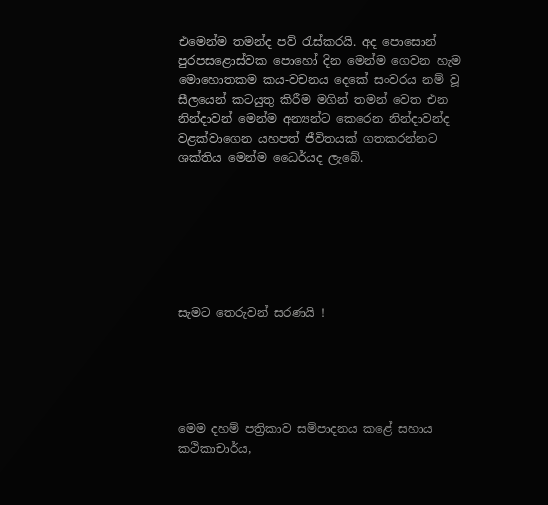එමෙන්ම තමන්ද පව් රැස්කරයි. අද පොසොන් පුරපසළොස්වක පොහෝ දින මෙන්ම ගෙවන හැම මොහොතකම කය-වචනය දෙකේ සංවරය නම් වූ සීලයෙන් කටයුතු කිරීම මගින් තමන් වෙත එන නින්දාවන් මෙන්ම අන්‍යන්ට කෙරෙන නින්දාවන්ද වළක්වාගෙන යහපත් ජීවිතයක් ගතකරන්නට ශක්තිය මෙන්ම ධෛර්යද ලැබේ.







සැමට තෙරුවන් සරණයි !





මෙම දහම් පත්‍රිකාව සම්පාදනය කළේ සහාය කථිකාචාර්ය,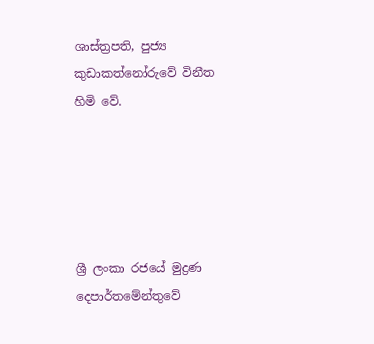ශාස්ත්‍රපති, පුජ්‍ය කුඩාකත්නෝරුවේ විනීත හිමි වේ.





ශ්‍රී ලංකා රජයේ මුද්‍රණ දෙපාර්තමේන්තුවේ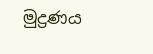මුද්‍රණය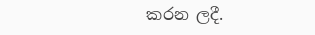කරන ලදී.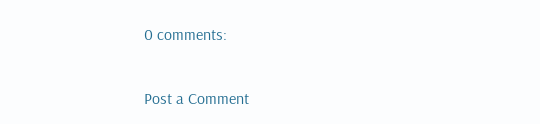0 comments:

Post a Comment